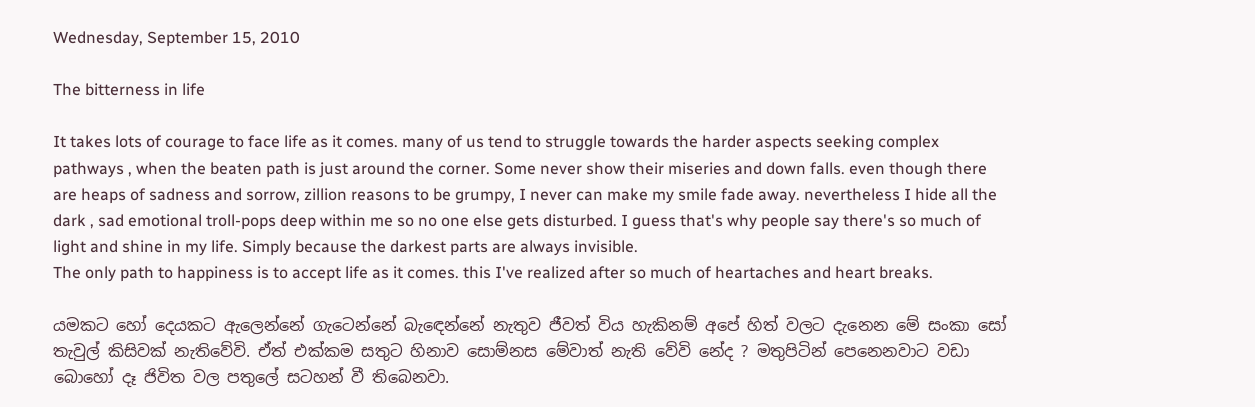Wednesday, September 15, 2010

The bitterness in life

It takes lots of courage to face life as it comes. many of us tend to struggle towards the harder aspects seeking complex pathways , when the beaten path is just around the corner. Some never show their miseries and down falls. even though there are heaps of sadness and sorrow, zillion reasons to be grumpy, I never can make my smile fade away. nevertheless I hide all the dark , sad emotional troll-pops deep within me so no one else gets disturbed. I guess that's why people say there's so much of light and shine in my life. Simply because the darkest parts are always invisible.
The only path to happiness is to accept life as it comes. this I've realized after so much of heartaches and heart breaks.

යමකට හෝ දෙයකට ඇලෙන්නේ ගැටෙන්නේ බැඳෙන්නේ නැතුව ජීවත් විය හැකිනම් අපේ හිත් වලට දැනෙන මේ සංකා සෝ තැවුල් කිසිවක් නැතිවේවි. ඒත් එක්කම සතුට හිනාව සොම්නස මේවාත් නැති වේවි නේද ? මතුපිටින් පෙනෙනවාට වඩා බොහෝ දෑ ජිවිත වල පතුලේ සටහන් වී තිබෙනවා.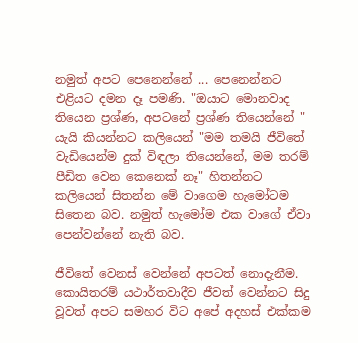නමුත් අපට පෙනෙන්නේ ... පෙනෙන්නට එළියට දමන දෑ පමණි. "ඔයාට මොනවාද තියෙන ප්‍රශ්ණ, අපටනේ ප්‍රශ්ණ තියෙන්නේ " යැයි කියන්නට කලියෙන් "මම තමයි ජීවිතේ වැඩියෙන්ම දුක් විඳලා තියෙන්නේ, මම තරම් පීඩිත වෙන කෙනෙක් නෑ" හිතන්නට කලියෙන් සිතන්න මේ වාගෙම හැමෝටම සිතෙන බව. නමුත් හැමෝම එක වාගේ ඒවා පෙන්වන්නේ නැති බව.

ජීවිතේ වෙනස් වෙන්නේ අපටත් නොදැනීම. කොයිතරම් යථාර්තවාදීව ජීවත් වෙන්නට සිදු වූවත් අපට සමහර විට අපේ අදහස් එක්කම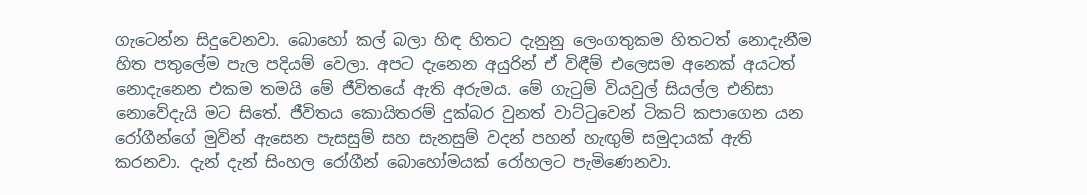ගැටෙන්න සිදුවෙනවා. බොහෝ කල් බලා හිඳ හිතට දැනුනු ලෙංගතුකම හිතටත් නොදැනීම හිත පතුලේම පැල පදියම් වෙලා. අපට දැනෙන අයුරින් ඒ විඳීම් එලෙසම අනෙක් අයටත් නොදැනෙන එකම තමයි මේ ජීවිතයේ ඇති අරුමය. මේ ගැටුම් වියවුල් සියල්ල එනිසා නොවේදැයි මට සිතේ. ජීවිතය කොයිතරම් දුක්බර වුනත් වාට්ටුවෙන් ටිකට් කපාගෙන යන රෝගීන්ගේ මුවින් ඇසෙන පැසසුම් සහ සැනසුම් වදන් පහන් හැඟුම් සමුදායක් ඇති කරනවා. දැන් දැන් සිංහල රෝගීන් බොහෝමයක් රෝහලට පැමිණෙනවා.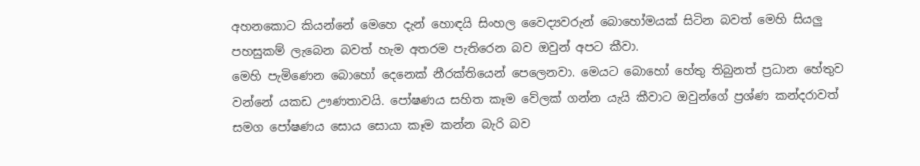අහනකොට කියන්නේ මෙහෙ දැන් හොඳයි සිංහල වෛද්‍යවරුන් බොහෝමයක් සිටින බවත් මෙහි සියලු පහසුකම් ලැබෙන බවත් හැම අතරම පැතිරෙන බව ඔවුන් අපට කීවා.
මෙහි පැමිණෙන බොහෝ දෙනෙක් නීරක්තියෙන් පෙලෙනවා. මෙයට බොහෝ හේතු තිබුනත් ප්‍රධාන හේතුව වන්නේ යකඩ ඌණතාවයි. පෝෂණය සහිත කෑම වේලක් ගන්න යැයි කීවාට ඔවුන්ගේ ප්‍රශ්ණ කන්දරාවත් සමග පෝෂණය සොය සොයා කෑම කන්න බැරි බව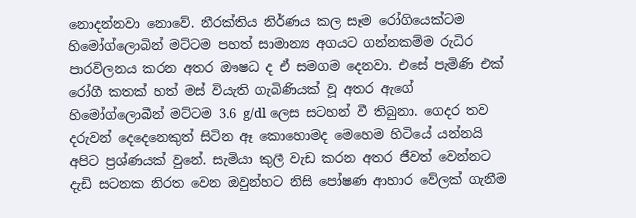නොදන්නවා නොවේ. නීරක්තිය නිර්ණය කල සෑම රෝගියෙක්ටම හිමෝග්ලොබින් මට්ටම පහත් සාමාන්‍ය අගයට ගන්නකම්ම රුධිර පාරවිලනය කරන අතර ඖෂධ ද ඒ සමගම දෙනවා. එසේ පැමිණි එක් රෝගී කතක් හත් මස් වියැති ගැබිණියක් වූ අතර ඇගේ හිමෝග්ලොබීන් මට්ටම 3.6 g/dl ලෙස සටහන් වී තිබුනා. ගෙදර තව දරුවන් දෙදෙනෙකුත් සිටින ඈ කොහොමද මෙහෙම හිටියේ යන්නයි අපිට ප්‍රශ්ණයක් වුනේ. සැමියා කුලී වැඩ කරන අතර ජීවත් වෙන්නට දැඩි සටනක නිරත වෙන ඔවුන්හට නිසි පෝෂණ ආහාර වේලක් ගැනීම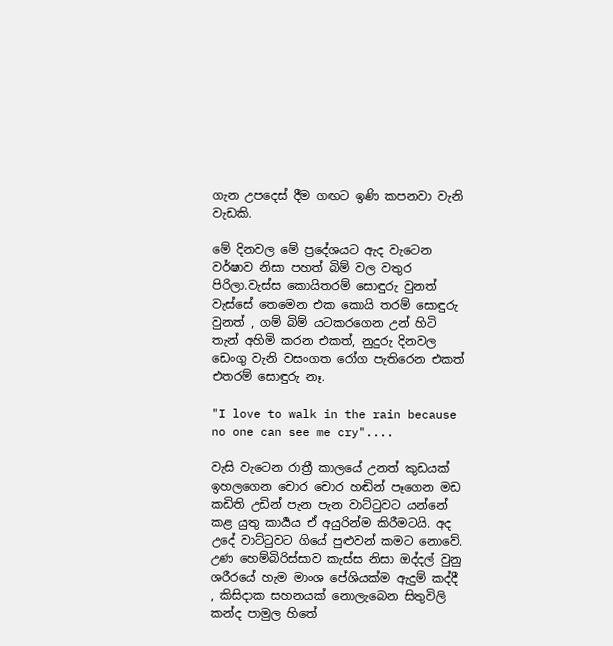ගැන උපදෙස් දීම ගඟට ඉණි කපනවා වැනි වැඩකි.

මේ දිනවල මේ ප්‍රදේශයට ඇද වැටෙන වර්ෂාව නිසා පහත් බිම් වල වතුර පිරිලා.වැස්ස කොයිතරම් සොඳුරු වුනත් වැස්සේ තෙමෙන එක කොයි තරම් සොඳුරු වුනත් , ගම් බිම් යටකරගෙන උන් හිටි තැන් අහිමි කරන එකත්, නුදුරු දිනවල ඩෙංගු වැනි වසංගත රෝග පැතිරෙන එකත් එතරම් සොඳුරු නෑ.

"I love to walk in the rain because no one can see me cry"....

වැසි වැටෙන රාත්‍රී කාලයේ උනත් කුඩයක් ඉහලගෙන චොර චොර හඬින් පෑගෙන මඩ කඩිති උඩින් පැන පැන වාට්ටුවට යන්නේ කළ යුතු කාර්‍යය ඒ අයුරින්ම කිරීමටයි. අද උදේ වාට්ටුවට ගියේ පුළුවන් කමට නොවේ. උණ හෙම්බිරිස්සාව කැස්ස නිසා ඔද්දල් වුනු ශරීරයේ හැම මාංශ පේශියක්ම ඇදුම් කද්දී , කිසිදාක සහනයක් නොලැබෙන සිතුවිලි කන්ද පාමුල හිතේ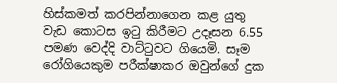හිස්කමත් කරපින්නාගෙන කළ යුතු වැඩ කොටස ඉටු කිරීමට උදෑසන 6.55 පමණ වෙද්දි වාට්ටුවට ගියෙමි. සෑම රෝගියෙකුම පරීක්ෂාකර ඔවුන්ගේ දුක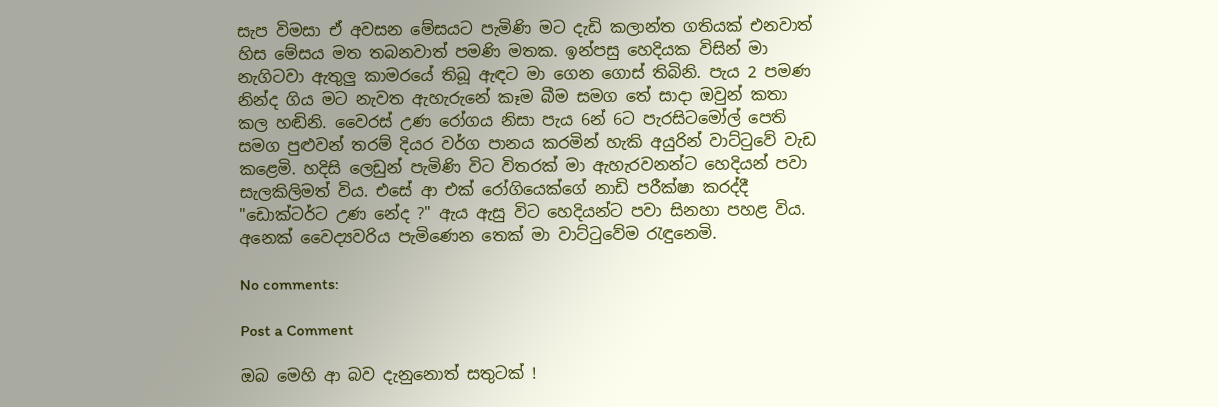සැප විමසා ඒ අවසන මේසයට පැමිණි මට දැඩි කලාන්ත ගතියක් එනවාත් හිස මේසය මත තබනවාත් පමණි මතක. ඉන්පසු හෙදියක විසින් මා නැගිටවා ඇතුලු කාමරයේ තිබූ ඇඳට මා ගෙන ගොස් තිබිනි. පැය 2 පමණ නින්ද ගිය මට නැවත ඇහැරුනේ කෑම බීම සමග තේ සාදා ඔවුන් කතා කල හඬිනි. වෛරස් උණ රෝගය නිසා පැය 6න් 6ට පැරසිටමෝල් පෙති සමග පුළුවන් තරම් දියර වර්ග පානය කරමින් හැකි අයුරින් වාට්ටුවේ වැඩ කළෙමි. හදිසි ලෙඩුන් පැමිණි විට විතරක් මා ඇහැරවනන්ට හෙදියන් පවා සැලකිලිමත් විය. එසේ ආ එක් රෝගියෙක්ගේ නාඩි පරීක්ෂා කරද්දී "ඩොක්ටර්ට උණ නේද ?" ඇය ඇසු විට හෙදියන්ට පවා සිනහා පහළ විය. අනෙක් වෛද්‍යවරිය පැමිණෙන තෙක් මා වාට්ටුවේම රැඳුනෙමි.

No comments:

Post a Comment

ඔබ මෙහි ආ බව දැනුනොත් සතුටක් !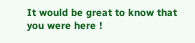It would be great to know that you were here !